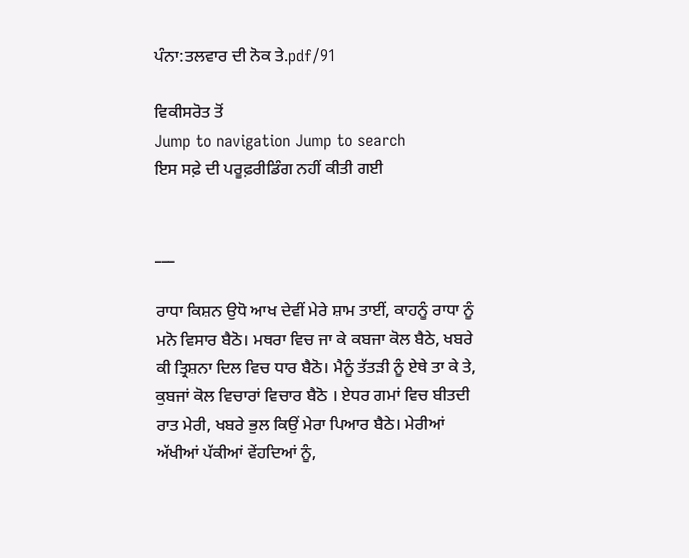ਪੰਨਾ:ਤਲਵਾਰ ਦੀ ਨੋਕ ਤੇ.pdf/91

ਵਿਕੀਸਰੋਤ ਤੋਂ
Jump to navigation Jump to search
ਇਸ ਸਫ਼ੇ ਦੀ ਪਰੂਫ਼ਰੀਡਿੰਗ ਨਹੀਂ ਕੀਤੀ ਗਈ


___

ਰਾਧਾ ਕਿਸ਼ਨ ਉਧੋ ਆਖ ਦੇਵੀਂ ਮੇਰੇ ਸ਼ਾਮ ਤਾਈਂ, ਕਾਹਨੂੰ ਰਾਧਾ ਨੂੰ ਮਨੋ ਵਿਸਾਰ ਬੈਠੋ। ਮਥਰਾ ਵਿਚ ਜਾ ਕੇ ਕਬਜਾ ਕੋਲ ਬੈਠੇ, ਖਬਰੇ ਕੀ ਤ੍ਰਿਸ਼ਨਾ ਦਿਲ ਵਿਚ ਧਾਰ ਬੈਠੋ। ਮੈਨੂੰ ਤੱਤੜੀ ਨੂੰ ਏਥੇ ਤਾ ਕੇ ਤੇ, ਕੁਬਜਾਂ ਕੋਲ ਵਿਚਾਰਾਂ ਵਿਚਾਰ ਬੈਠੋ । ਏਧਰ ਗਮਾਂ ਵਿਚ ਬੀਤਦੀ ਰਾਤ ਮੇਰੀ, ਖਬਰੇ ਭੁਲ ਕਿਉਂ ਮੇਰਾ ਪਿਆਰ ਬੈਠੇ। ਮੇਰੀਆਂ ਅੱਖੀਆਂ ਪੱਕੀਆਂ ਵੇਂਹਦਿਆਂ ਨੂੰ,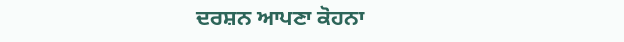ਦਰਸ਼ਨ ਆਪਣਾ ਕੋਹਨਾ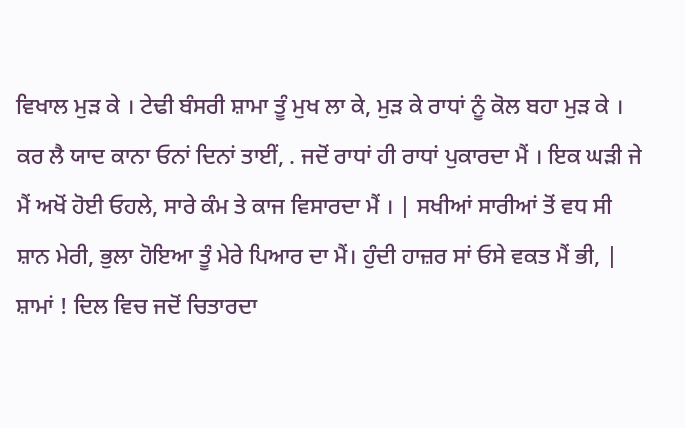ਵਿਖਾਲ ਮੁੜ ਕੇ । ਟੇਢੀ ਬੰਸਰੀ ਸ਼ਾਮਾ ਤੂੰ ਮੁਖ ਲਾ ਕੇ, ਮੁੜ ਕੇ ਰਾਧਾਂ ਨੂੰ ਕੋਲ ਬਹਾ ਮੁੜ ਕੇ । ਕਰ ਲੈ ਯਾਦ ਕਾਨਾ ਓਨਾਂ ਦਿਨਾਂ ਤਾਈਂ, . ਜਦੋਂ ਰਾਧਾਂ ਹੀ ਰਾਧਾਂ ਪੁਕਾਰਦਾ ਮੈਂ । ਇਕ ਘੜੀ ਜੇ ਮੈਂ ਅਖੋਂ ਹੋਈ ਓਹਲੇ, ਸਾਰੇ ਕੰਮ ਤੇ ਕਾਜ ਵਿਸਾਰਦਾ ਮੈਂ । | ਸਖੀਆਂ ਸਾਰੀਆਂ ਤੋਂ ਵਧ ਸੀ ਸ਼ਾਨ ਮੇਰੀ, ਭੁਲਾ ਹੋਇਆ ਤੂੰ ਮੇਰੇ ਪਿਆਰ ਦਾ ਮੈਂ। ਹੁੰਦੀ ਹਾਜ਼ਰ ਸਾਂ ਓਸੇ ਵਕਤ ਮੈਂ ਭੀ, | ਸ਼ਾਮਾਂ ! ਦਿਲ ਵਿਚ ਜਦੋਂ ਚਿਤਾਰਦਾ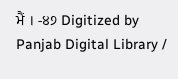ਮੈਂ । -੪੭ Digitized by Panjab Digital Library /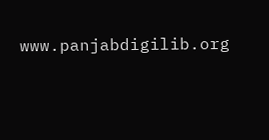www.panjabdigilib.org